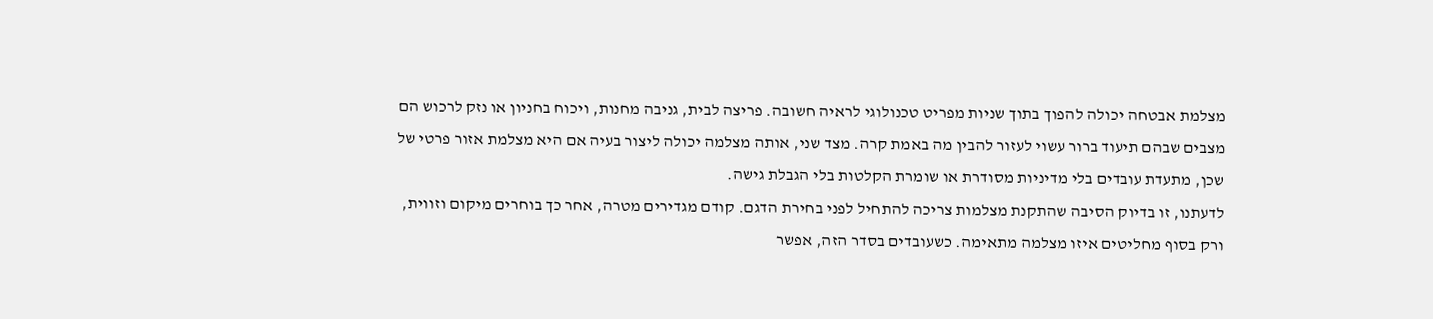מצלמת אבטחה יכולה להפוך בתוך שניות מפריט טכנולוגי לראיה חשובה. פריצה לבית, גניבה מחנות, ויכוח בחניון או נזק לרכוש הם מצבים שבהם תיעוד ברור עשוי לעזור להבין מה באמת קרה. מצד שני, אותה מצלמה יכולה ליצור בעיה אם היא מצלמת אזור פרטי של שכן, מתעדת עובדים בלי מדיניות מסודרת או שומרת הקלטות בלי הגבלת גישה.
לדעתנו, זו בדיוק הסיבה שהתקנת מצלמות צריכה להתחיל לפני בחירת הדגם. קודם מגדירים מטרה, אחר כך בוחרים מיקום וזווית, ורק בסוף מחליטים איזו מצלמה מתאימה. כשעובדים בסדר הזה, אפשר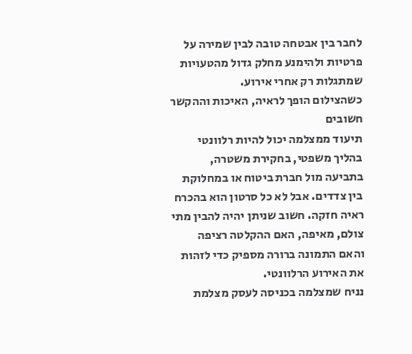לחבר בין אבטחה טובה לבין שמירה על פרטיות ולהימנע מחלק גדול מהטעויות שמתגלות רק אחרי אירוע.
כשהצילום הופך לראיה, האיכות וההקשר חשובים
תיעוד ממצלמה יכול להיות רלוונטי בהליך משפטי, בחקירת משטרה, בתביעה מול חברת ביטוח או במחלוקת בין צדדים. אבל לא כל סרטון הוא בהכרח ראיה חזקה. חשוב שניתן יהיה להבין מתי צולם, מאיפה, האם ההקלטה רציפה והאם התמונה ברורה מספיק כדי לזהות את האירוע הרלוונטי.
נניח שמצלמה בכניסה לעסק מצלמת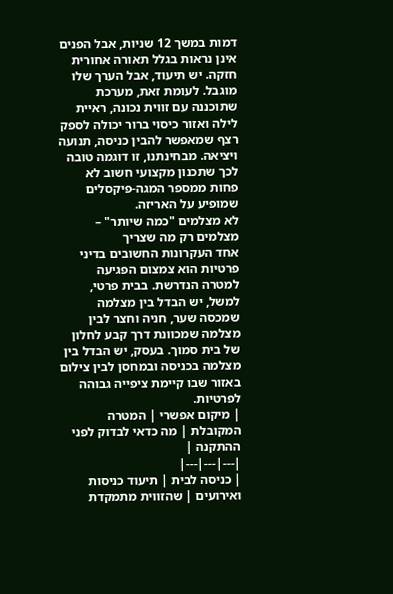דמות במשך 12 שניות, אבל הפנים אינן נראות בגלל תאורה אחורית חזקה. יש תיעוד, אבל הערך שלו מוגבל. לעומת זאת, מערכת שתוכננה עם זווית נכונה, ראיית לילה ואזור כיסוי ברור יכולה לספק רצף שמאפשר להבין כניסה, תנועה ויציאה. מבחינתנו, זו דוגמה טובה לכך שתכנון מקצועי חשוב לא פחות ממספר המגה-פיקסלים שמופיע על האריזה.
לא מצלמים "כמה שיותר" – מצלמים רק מה שצריך
אחד העקרונות החשובים בדיני פרטיות הוא צמצום הפגיעה למטרה הנדרשת. בבית פרטי, למשל, יש הבדל בין מצלמה שמכסה שער, חניה וחצר לבין מצלמה שמכוונת דרך קבע לחלון של בית סמוך. בעסק, יש הבדל בין מצלמה בכניסה ובמחסן לבין צילום באזור שבו קיימת ציפייה גבוהה לפרטיות.
| מיקום אפשרי | המטרה המקובלת | מה כדאי לבדוק לפני ההתקנה |
|---|---|---|
| כניסה לבית | תיעוד כניסות ואירועים | שהזווית מתמקדת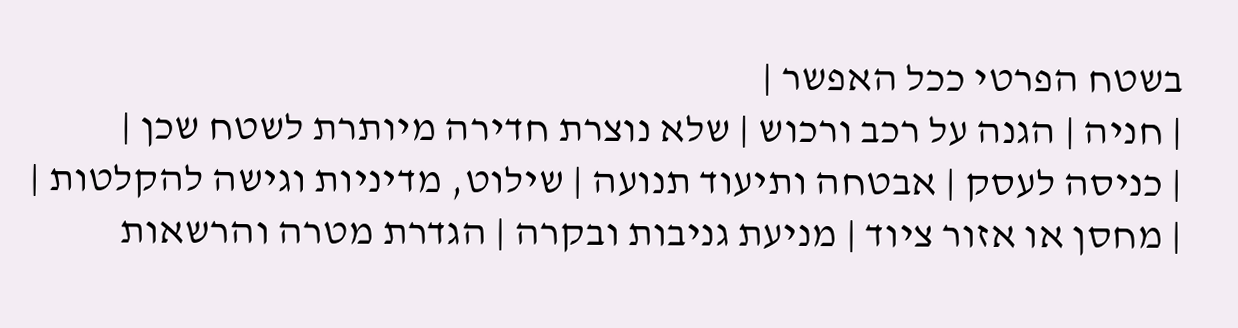בשטח הפרטי ככל האפשר |
| חניה | הגנה על רכב ורכוש | שלא נוצרת חדירה מיותרת לשטח שכן |
| כניסה לעסק | אבטחה ותיעוד תנועה | שילוט, מדיניות וגישה להקלטות |
| מחסן או אזור ציוד | מניעת גניבות ובקרה | הגדרת מטרה והרשאות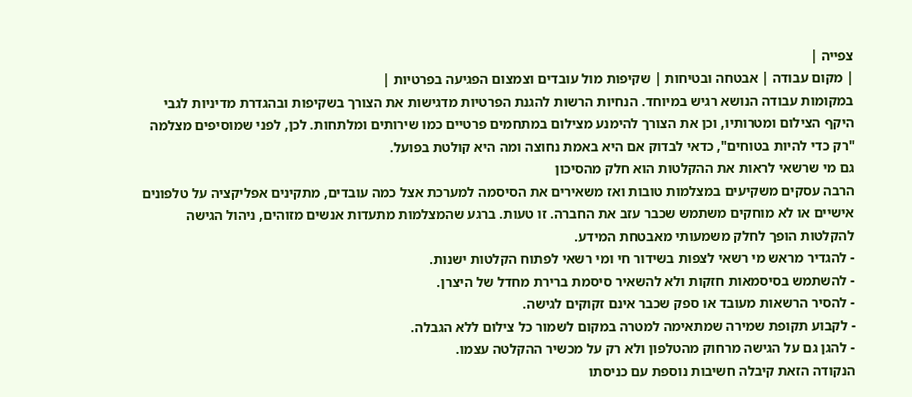צפייה |
| מקום עבודה | אבטחה ובטיחות | שקיפות מול עובדים וצמצום הפגיעה בפרטיות |
במקומות עבודה הנושא רגיש במיוחד. הנחיות הרשות להגנת הפרטיות מדגישות את הצורך בשקיפות ובהגדרת מדיניות לגבי היקף הצילום ומטרותיו, וכן את הצורך להימנע מצילום במתחמים פרטיים כמו שירותים ומלתחות. לכן, לפני שמוסיפים מצלמה "רק כדי להיות בטוחים", כדאי לבדוק אם היא באמת נחוצה ומה היא קולטת בפועל.
גם מי שרשאי לראות את ההקלטות הוא חלק מהסיכון
הרבה עסקים משקיעים במצלמות טובות ואז משאירים את הסיסמה למערכת אצל כמה עובדים, מתקינים אפליקציה על טלפונים אישיים או לא מוחקים משתמש שכבר עזב את החברה. זו טעות. ברגע שהמצלמות מתעדות אנשים מזוהים, ניהול הגישה להקלטות הופך לחלק משמעותי מאבטחת המידע.
- להגדיר מראש מי רשאי לצפות בשידור חי ומי רשאי לפתוח הקלטות ישנות.
- להשתמש בסיסמאות חזקות ולא להשאיר סיסמת ברירת מחדל של היצרן.
- להסיר הרשאות מעובד או ספק שכבר אינם זקוקים לגישה.
- לקבוע תקופת שמירה שמתאימה למטרה במקום לשמור כל צילום ללא הגבלה.
- להגן גם על הגישה מרחוק מהטלפון ולא רק על מכשיר ההקלטה עצמו.
הנקודה הזאת קיבלה חשיבות נוספת עם כניסתו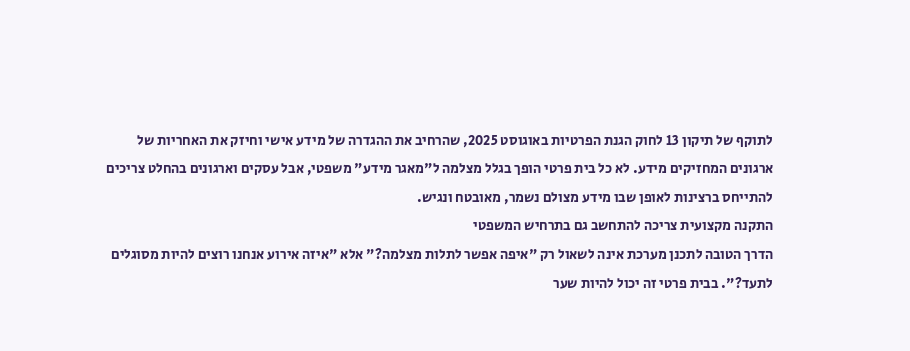לתוקף של תיקון 13 לחוק הגנת הפרטיות באוגוסט 2025, שהרחיב את ההגדרה של מידע אישי וחיזק את האחריות של ארגונים המחזיקים מידע. לא כל בית פרטי הופך בגלל מצלמה ל"מאגר מידע" משפטי, אבל עסקים וארגונים בהחלט צריכים להתייחס ברצינות לאופן שבו מידע מצולם נשמר, מאובטח ונגיש.
התקנה מקצועית צריכה להתחשב גם בתרחיש המשפטי
הדרך הטובה לתכנן מערכת אינה לשאול רק "איפה אפשר לתלות מצלמה?" אלא "איזה אירוע אנחנו רוצים להיות מסוגלים לתעד?". בבית פרטי זה יכול להיות שער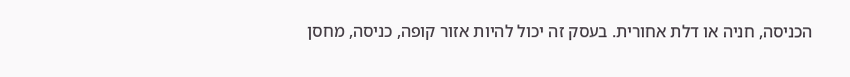הכניסה, חניה או דלת אחורית. בעסק זה יכול להיות אזור קופה, כניסה, מחסן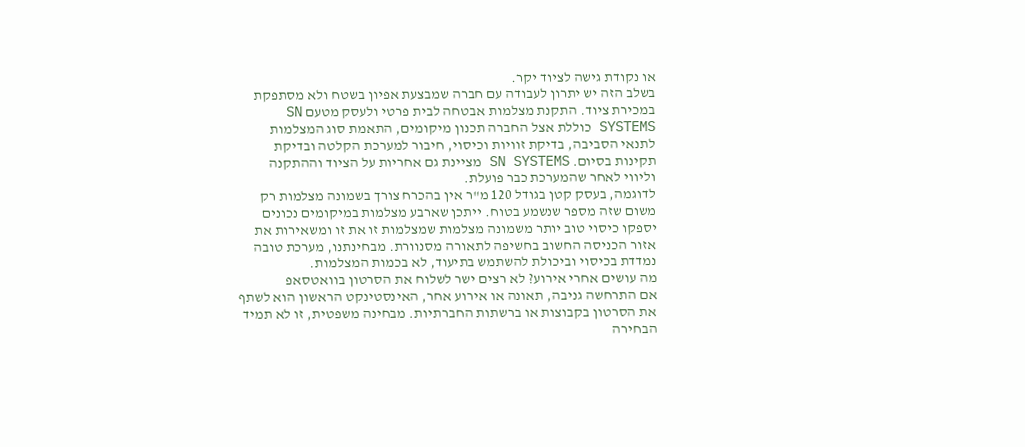או נקודת גישה לציוד יקר.
בשלב הזה יש יתרון לעבודה עם חברה שמבצעת אפיון בשטח ולא מסתפקת במכירת ציוד. התקנת מצלמות אבטחה לבית פרטי ולעסק מטעם SN SYSTEMS כוללת אצל החברה תכנון מיקומים, התאמת סוג המצלמות לתנאי הסביבה, בדיקת זוויות וכיסוי, חיבור למערכת הקלטה ובדיקת תקינות בסיום. SN SYSTEMS מציינת גם אחריות על הציוד וההתקנה וליווי לאחר שהמערכת כבר פועלת.
לדוגמה, בעסק קטן בגודל 120 מ"ר אין בהכרח צורך בשמונה מצלמות רק משום שזה מספר שנשמע בטוח. ייתכן שארבע מצלמות במיקומים נכונים יספקו כיסוי טוב יותר משמונה מצלמות שמצלמות זו את זו ומשאירות את אזור הכניסה החשוב בחשיפה לתאורה מסנוורת. מבחינתנו, מערכת טובה נמדדת בכיסוי וביכולת להשתמש בתיעוד, לא בכמות המצלמות.
מה עושים אחרי אירוע? לא רצים ישר לשלוח את הסרטון בוואטסאפ
אם התרחשה גניבה, תאונה או אירוע אחר, האינסטינקט הראשון הוא לשתף את הסרטון בקבוצות או ברשתות החברתיות. מבחינה משפטית, זו לא תמיד הבחירה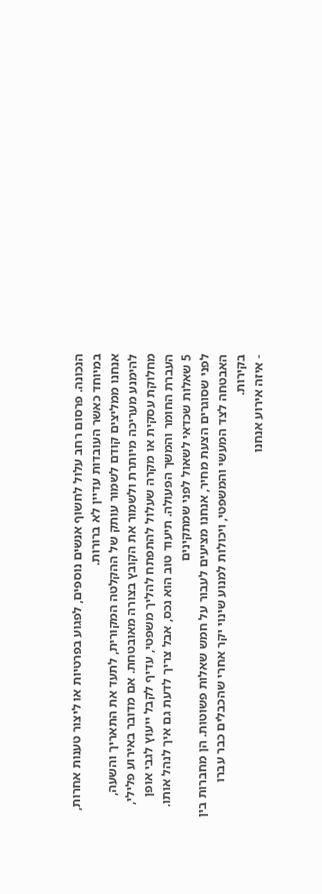הנכונה. פרסום רחב עלול לחשוף אנשים נוספים, לפגוע בפרטיות או ליצור טענות אחרות, במיוחד כאשר העובדות עדיין לא ברורות.
אנחנו ממליצים קודם לשמור עותק של ההקלטה המקורית, לתעד את התאריך והשעה, להימנע מעריכה מיותרת ולשמור את הקובץ בצורה מאובטחת. אם מדובר באירוע פלילי, מחלוקת עסקית או מקרה שעלול להתפתח להליך משפטי, עדיף לקבל ייעוץ לגבי אופן העברת החומר והמשך הפעולה. תיעוד טוב הוא נכס, אבל צריך לדעת גם איך לנהל אותו.
5 שאלות שכדאי לשאול לפני שמתקינים
לפני שסוגרים הצעת מחיר, אנחנו מציעים לעבור על חמש שאלות פשוטות. הן מחברות בין האבטחה לצד המעשי והמשפטי, ויכולות למנוע שינוי יקר אחרי שהכבלים כבר עברו בקירות.
- איזה אירוע אנחנו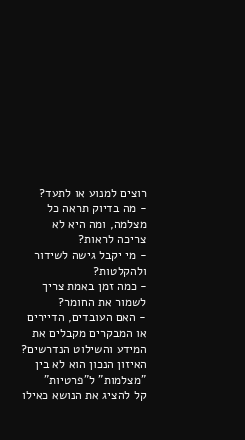רוצים למנוע או לתעד?
- מה בדיוק תראה כל מצלמה, ומה היא לא צריכה לראות?
- מי יקבל גישה לשידור ולהקלטות?
- כמה זמן באמת צריך לשמור את החומר?
- האם העובדים, הדיירים או המבקרים מקבלים את המידע והשילוט הנדרשים?
האיזון הנכון הוא לא בין "מצלמות" ל"פרטיות"
קל להציג את הנושא כאילו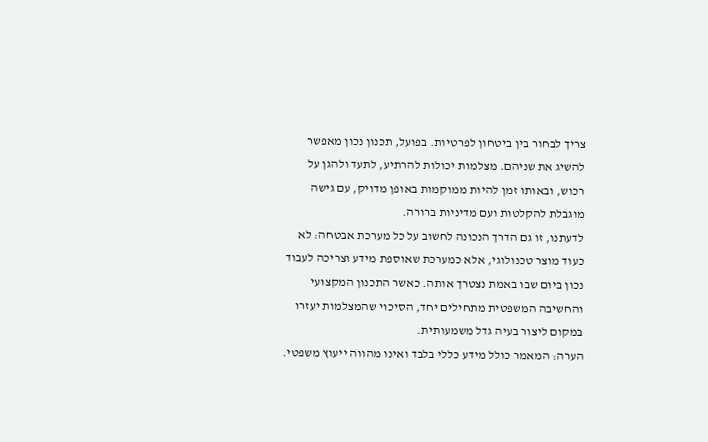צריך לבחור בין ביטחון לפרטיות. בפועל, תכנון נכון מאפשר להשיג את שניהם. מצלמות יכולות להרתיע, לתעד ולהגן על רכוש, ובאותו זמן להיות ממוקמות באופן מדויק, עם גישה מוגבלת להקלטות ועם מדיניות ברורה.
לדעתנו, זו גם הדרך הנכונה לחשוב על כל מערכת אבטחה: לא כעוד מוצר טכנולוגי, אלא כמערכת שאוספת מידע וצריכה לעבוד נכון ביום שבו באמת נצטרך אותה. כאשר התכנון המקצועי והחשיבה המשפטית מתחילים יחד, הסיכוי שהמצלמות יעזרו במקום ליצור בעיה גדל משמעותית.
הערה: המאמר כולל מידע כללי בלבד ואינו מהווה ייעוץ משפטי.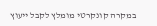במקרה קונקרטי מומלץ לקבל ייעוץ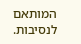המותאם לנסיבות.